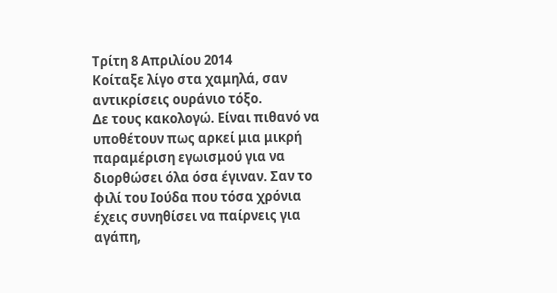Τρίτη 8 Απριλίου 2014
Κοίταξε λίγο στα χαμηλά, σαν αντικρίσεις ουράνιο τόξο.
Δε τους κακολογώ. Είναι πιθανό να υποθέτουν πως αρκεί μια μικρή παραμέριση εγωισμού για να διορθώσει όλα όσα έγιναν. Σαν το φιλί του Ιούδα που τόσα χρόνια έχεις συνηθίσει να παίρνεις για αγάπη,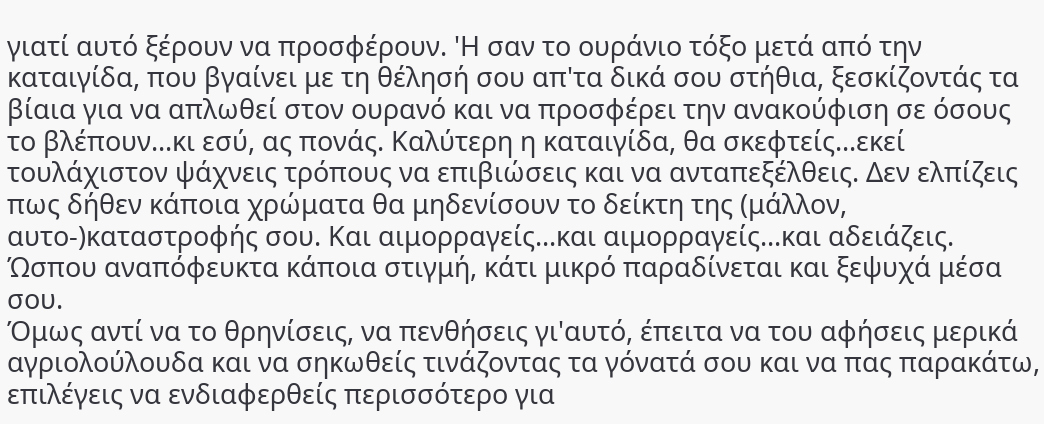γιατί αυτό ξέρουν να προσφέρουν. 'H σαν το ουράνιο τόξο μετά από την καταιγίδα, που βγαίνει με τη θέλησή σου απ'τα δικά σου στήθια, ξεσκίζοντάς τα βίαια για να απλωθεί στον ουρανό και να προσφέρει την ανακούφιση σε όσους το βλέπουν...κι εσύ, ας πονάς. Καλύτερη η καταιγίδα, θα σκεφτείς...εκεί τουλάχιστον ψάχνεις τρόπους να επιβιώσεις και να ανταπεξέλθεις. Δεν ελπίζεις πως δήθεν κάποια χρώματα θα μηδενίσουν το δείκτη της (μάλλον, αυτο-)καταστροφής σου. Και αιμορραγείς...και αιμορραγείς...και αδειάζεις. Ώσπου αναπόφευκτα κάποια στιγμή, κάτι μικρό παραδίνεται και ξεψυχά μέσα σου.
Όμως αντί να το θρηνίσεις, να πενθήσεις γι'αυτό, έπειτα να του αφήσεις μερικά αγριολούλουδα και να σηκωθείς τινάζοντας τα γόνατά σου και να πας παρακάτω, επιλέγεις να ενδιαφερθείς περισσότερο για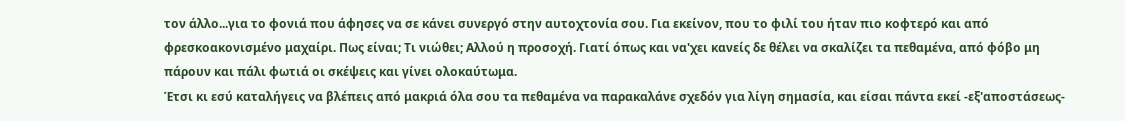τον άλλο...για το φονιά που άφησες να σε κάνει συνεργό στην αυτοχτονία σου. Για εκείνον, που το φιλί του ήταν πιο κοφτερό και από φρεσκοακονισμένο μαχαίρι. Πως είναι; Τι νιώθει; Αλλού η προσοχή. Γιατί όπως και να'χει κανείς δε θέλει να σκαλίζει τα πεθαμένα, από φόβο μη πάρουν και πάλι φωτιά οι σκέψεις και γίνει ολοκαύτωμα.
Έτσι κι εσύ καταλήγεις να βλέπεις από μακριά όλα σου τα πεθαμένα να παρακαλάνε σχεδόν για λίγη σημασία, και είσαι πάντα εκεί -εξ'αποστάσεως-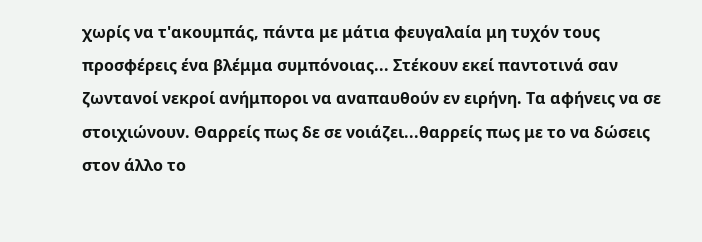χωρίς να τ'ακουμπάς, πάντα με μάτια φευγαλαία μη τυχόν τους προσφέρεις ένα βλέμμα συμπόνοιας... Στέκουν εκεί παντοτινά σαν ζωντανοί νεκροί ανήμποροι να αναπαυθούν εν ειρήνη. Τα αφήνεις να σε στοιχιώνουν. Θαρρείς πως δε σε νοιάζει...θαρρείς πως με το να δώσεις στον άλλο το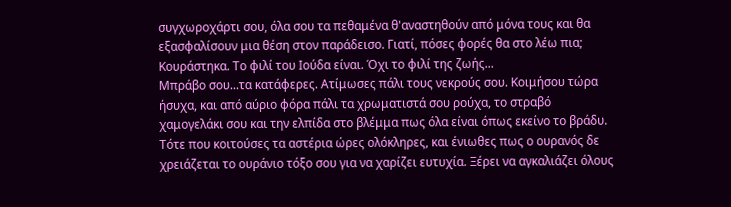συγχωροχάρτι σου, όλα σου τα πεθαμένα θ'αναστηθούν από μόνα τους και θα εξασφαλίσουν μια θέση στον παράδεισο. Γιατί, πόσες φορές θα στο λέω πια; Κουράστηκα. Το φιλί του Ιούδα είναι. Όχι το φιλί της ζωής...
Μπράβο σου...τα κατάφερες. Ατίμωσες πάλι τους νεκρούς σου. Κοιμήσου τώρα ήσυχα, και από αύριο φόρα πάλι τα χρωματιστά σου ρούχα, το στραβό χαμογελάκι σου και την ελπίδα στο βλέμμα πως όλα είναι όπως εκείνο το βράδυ. Τότε που κοιτούσες τα αστέρια ώρες ολόκληρες, και ένιωθες πως ο ουρανός δε χρειάζεται το ουράνιο τόξο σου για να χαρίζει ευτυχία. Ξέρει να αγκαλιάζει όλους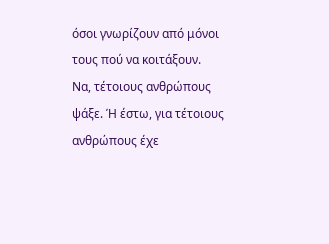όσοι γνωρίζουν από μόνοι τους πού να κοιτάξουν.
Να, τέτοιους ανθρώπους ψάξε. Ή έστω, για τέτοιους ανθρώπους έχε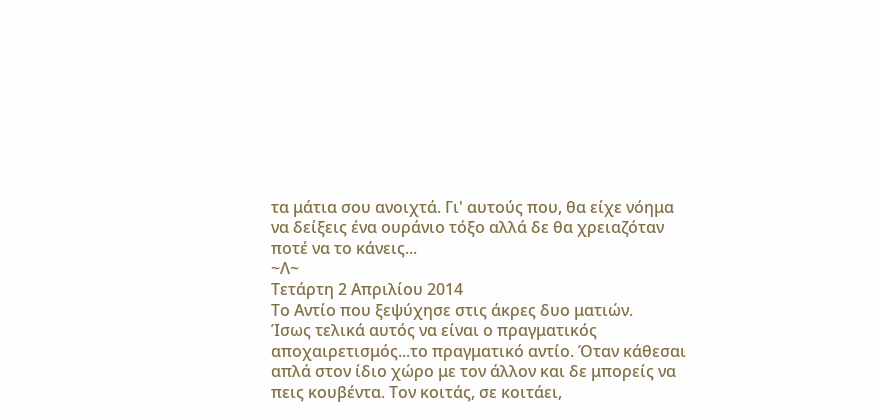τα μάτια σου ανοιχτά. Γι' αυτούς που, θα είχε νόημα να δείξεις ένα ουράνιο τόξο αλλά δε θα χρειαζόταν ποτέ να το κάνεις...
~Λ~
Τετάρτη 2 Απριλίου 2014
Το Αντίο που ξεψύχησε στις άκρες δυο ματιών.
Ίσως τελικά αυτός να είναι ο πραγματικός αποχαιρετισμός...το πραγματικό αντίο. Όταν κάθεσαι απλά στον ίδιο χώρο με τον άλλον και δε μπορείς να πεις κουβέντα. Τον κοιτάς, σε κοιτάει,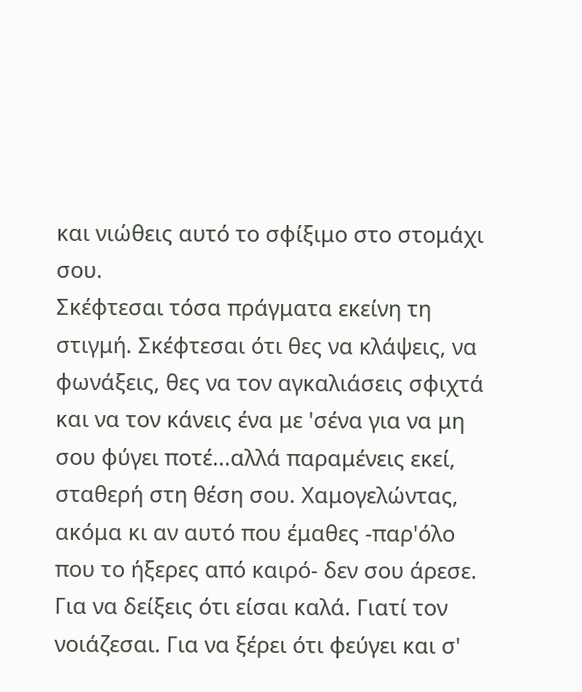και νιώθεις αυτό το σφίξιμο στο στομάχι σου.
Σκέφτεσαι τόσα πράγματα εκείνη τη στιγμή. Σκέφτεσαι ότι θες να κλάψεις, να φωνάξεις, θες να τον αγκαλιάσεις σφιχτά και να τον κάνεις ένα με 'σένα για να μη σου φύγει ποτέ...αλλά παραμένεις εκεί, σταθερή στη θέση σου. Χαμογελώντας, ακόμα κι αν αυτό που έμαθες -παρ'όλο που το ήξερες από καιρό- δεν σου άρεσε.
Για να δείξεις ότι είσαι καλά. Γιατί τον νοιάζεσαι. Για να ξέρει ότι φεύγει και σ'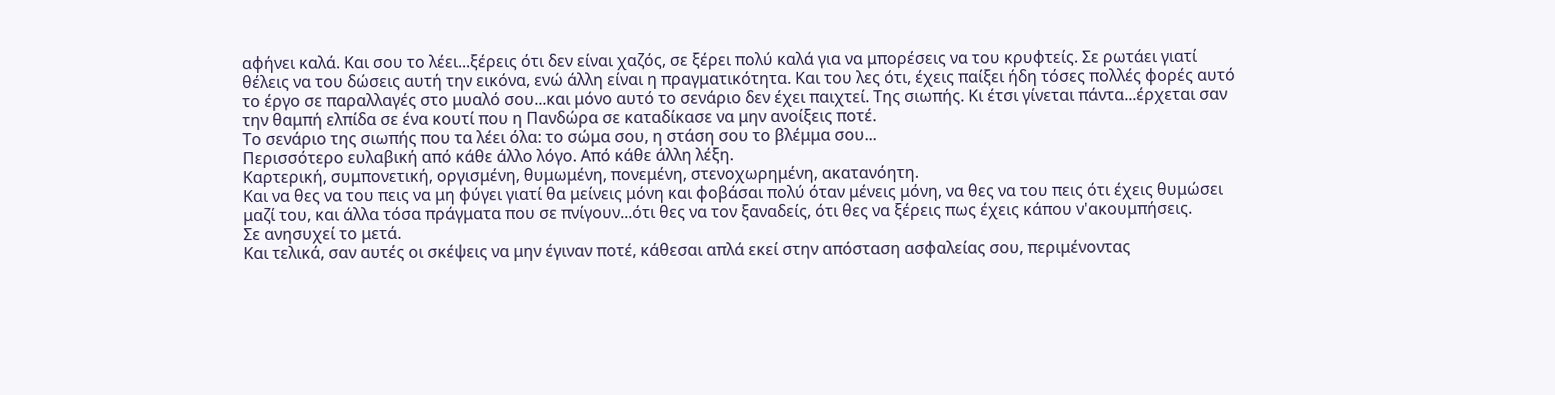αφήνει καλά. Και σου το λέει...ξέρεις ότι δεν είναι χαζός, σε ξέρει πολύ καλά για να μπορέσεις να του κρυφτείς. Σε ρωτάει γιατί θέλεις να του δώσεις αυτή την εικόνα, ενώ άλλη είναι η πραγματικότητα. Και του λες ότι, έχεις παίξει ήδη τόσες πολλές φορές αυτό το έργο σε παραλλαγές στο μυαλό σου...και μόνο αυτό το σενάριο δεν έχει παιχτεί. Της σιωπής. Κι έτσι γίνεται πάντα...έρχεται σαν την θαμπή ελπίδα σε ένα κουτί που η Πανδώρα σε καταδίκασε να μην ανοίξεις ποτέ.
Το σενάριο της σιωπής που τα λέει όλα: το σώμα σου, η στάση σου το βλέμμα σου...
Περισσότερο ευλαβική από κάθε άλλο λόγο. Από κάθε άλλη λέξη.
Καρτερική, συμπονετική, οργισμένη, θυμωμένη, πονεμένη, στενοχωρημένη, ακατανόητη.
Και να θες να του πεις να μη φύγει γιατί θα μείνεις μόνη και φοβάσαι πολύ όταν μένεις μόνη, να θες να του πεις ότι έχεις θυμώσει μαζί του, και άλλα τόσα πράγματα που σε πνίγουν...ότι θες να τον ξαναδείς, ότι θες να ξέρεις πως έχεις κάπου ν'ακουμπήσεις.
Σε ανησυχεί το μετά.
Και τελικά, σαν αυτές οι σκέψεις να μην έγιναν ποτέ, κάθεσαι απλά εκεί στην απόσταση ασφαλείας σου, περιμένοντας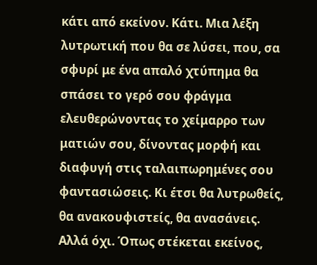κάτι από εκείνον. Κάτι. Μια λέξη λυτρωτική που θα σε λύσει, που, σα σφυρί με ένα απαλό χτύπημα θα σπάσει το γερό σου φράγμα ελευθερώνοντας το χείμαρρο των ματιών σου, δίνοντας μορφή και διαφυγή στις ταλαιπωρημένες σου φαντασιώσεις. Κι έτσι θα λυτρωθείς, θα ανακουφιστείς, θα ανασάνεις. Αλλά όχι. Όπως στέκεται εκείνος,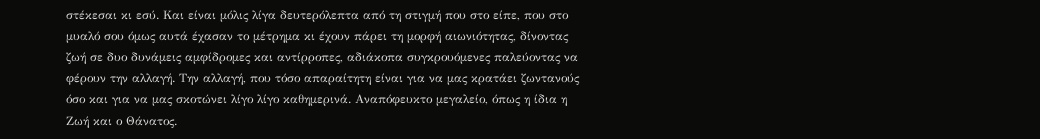στέκεσαι κι εσύ. Και είναι μόλις λίγα δευτερόλεπτα από τη στιγμή που στο είπε, που στο μυαλό σου όμως αυτά έχασαν το μέτρημα κι έχουν πάρει τη μορφή αιωνιότητας, δίνοντας ζωή σε δυο δυνάμεις αμφίδρομες και αντίρροπες, αδιάκοπα συγκρουόμενες παλεύοντας να φέρουν την αλλαγή. Την αλλαγή, που τόσο απαραίτητη είναι για να μας κρατάει ζωντανούς όσο και για να μας σκοτώνει λίγο λίγο καθημερινά. Αναπόφευκτο μεγαλείο, όπως η ίδια η Ζωή και ο Θάνατος.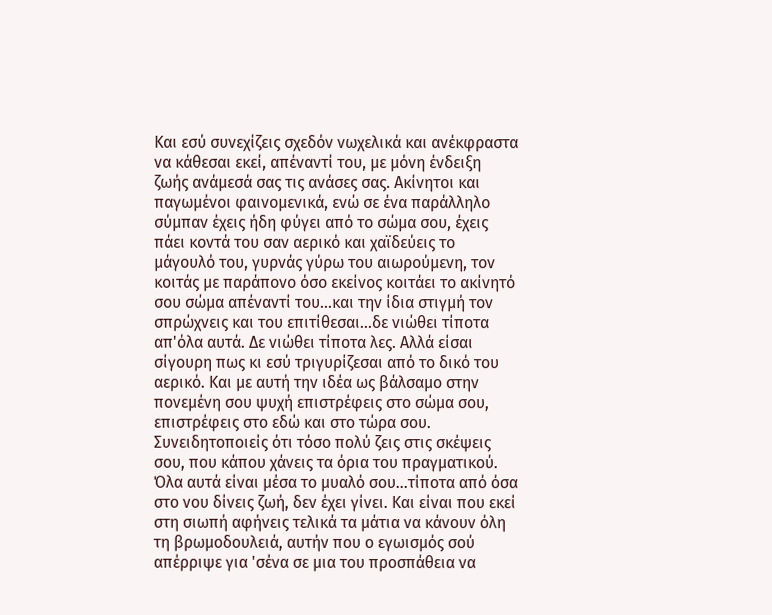Και εσύ συνεχίζεις σχεδόν νωχελικά και ανέκφραστα να κάθεσαι εκεί, απέναντί του, με μόνη ένδειξη ζωής ανάμεσά σας τις ανάσες σας. Ακίνητοι και παγωμένοι φαινομενικά, ενώ σε ένα παράλληλο σύμπαν έχεις ήδη φύγει από το σώμα σου, έχεις πάει κοντά του σαν αερικό και χαϊδεύεις το μάγουλό του, γυρνάς γύρω του αιωρούμενη, τον κοιτάς με παράπονο όσο εκείνος κοιτάει το ακίνητό σου σώμα απέναντί του...και την ίδια στιγμή τον σπρώχνεις και του επιτίθεσαι...δε νιώθει τίποτα απ'όλα αυτά. Δε νιώθει τίποτα λες. Αλλά είσαι σίγουρη πως κι εσύ τριγυρίζεσαι από το δικό του αερικό. Και με αυτή την ιδέα ως βάλσαμο στην πονεμένη σου ψυχή επιστρέφεις στο σώμα σου, επιστρέφεις στο εδώ και στο τώρα σου.
Συνειδητοποιείς ότι τόσο πολύ ζεις στις σκέψεις σου, που κάπου χάνεις τα όρια του πραγματικού. Όλα αυτά είναι μέσα το μυαλό σου...τίποτα από όσα στο νου δίνεις ζωή, δεν έχει γίνει. Και είναι που εκεί στη σιωπή αφήνεις τελικά τα μάτια να κάνουν όλη τη βρωμοδουλειά, αυτήν που ο εγωισμός σού απέρριψε για 'σένα σε μια του προσπάθεια να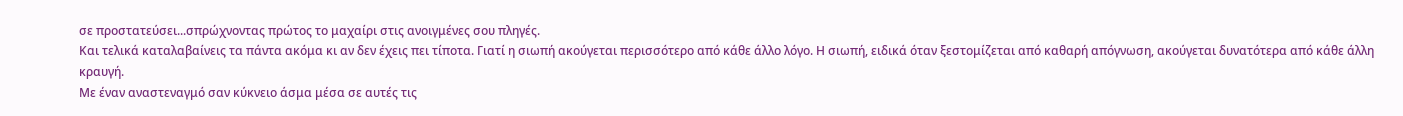σε προστατεύσει...σπρώχνοντας πρώτος το μαχαίρι στις ανοιγμένες σου πληγές.
Και τελικά καταλαβαίνεις τα πάντα ακόμα κι αν δεν έχεις πει τίποτα. Γιατί η σιωπή ακούγεται περισσότερο από κάθε άλλο λόγο. Η σιωπή, ειδικά όταν ξεστομίζεται από καθαρή απόγνωση, ακούγεται δυνατότερα από κάθε άλλη κραυγή.
Με έναν αναστεναγμό σαν κύκνειο άσμα μέσα σε αυτές τις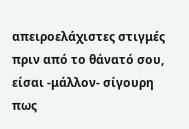απειροελάχιστες στιγμές πριν από το θάνατό σου, είσαι -μάλλον- σίγουρη πως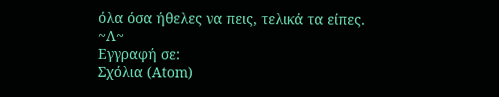όλα όσα ήθελες να πεις, τελικά τα είπες.
~Λ~
Εγγραφή σε:
Σχόλια (Atom)